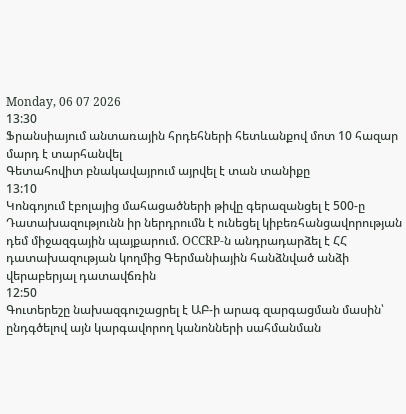Monday, 06 07 2026
13:30
Ֆրանսիայում անտառային հրդեհների հետևանքով մոտ 10 հազար մարդ է տարհանվել
Գետահովիտ բնակավայրում այրվել է տան տանիքը
13:10
Կոնգոյում էբոլայից մահացածների թիվը գերազանցել է 500-ը
Դատախազությունն իր ներդրումն է ունեցել կիբեռհանցավորության դեմ միջազգային պայքարում. OCCRP-ն անդրադարձել է ՀՀ դատախազության կողմից Գերմանիային հանձնված անձի վերաբերյալ դատավճռին
12:50
Գուտերեշը նախազգուշացրել է ԱԲ-ի արագ զարգացման մասին՝ ընդգծելով այն կարգավորող կանոնների սահմանման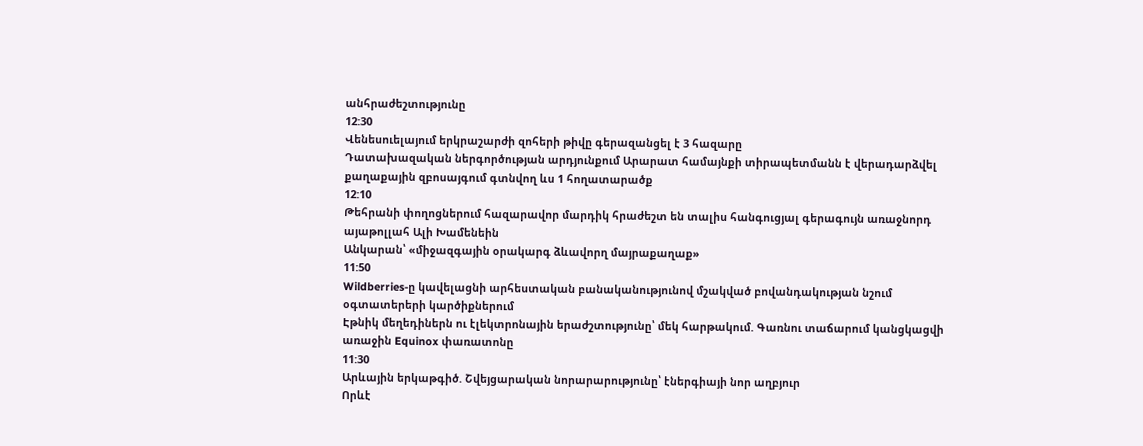անհրաժեշտությունը
12:30
Վենեսուելայում երկրաշարժի զոհերի թիվը գերազանցել է 3 հազարը
Դատախազական ներգործության արդյունքում Արարատ համայնքի տիրապետմանն է վերադարձվել քաղաքային զբոսայգում գտնվող ևս 1 հողատարածք
12:10
Թեհրանի փողոցներում հազարավոր մարդիկ հրաժեշտ են տալիս հանգուցյալ գերագույն առաջնորդ այաթոլլահ Ալի Խամենեին
Անկարան՝ «միջազգային օրակարգ ձևավորղ մայրաքաղաք»
11:50
Wildberries-ը կավելացնի արհեստական բանականությունով մշակված բովանդակության նշում օգտատերերի կարծիքներում
Էթնիկ մեղեդիներն ու էլեկտրոնային երաժշտությունը՝ մեկ հարթակում. Գառնու տաճարում կանցկացվի առաջին Equinox փառատոնը
11:30
Արևային երկաթգիծ. Շվեյցարական նորարարությունը՝ էներգիայի նոր աղբյուր
Որևէ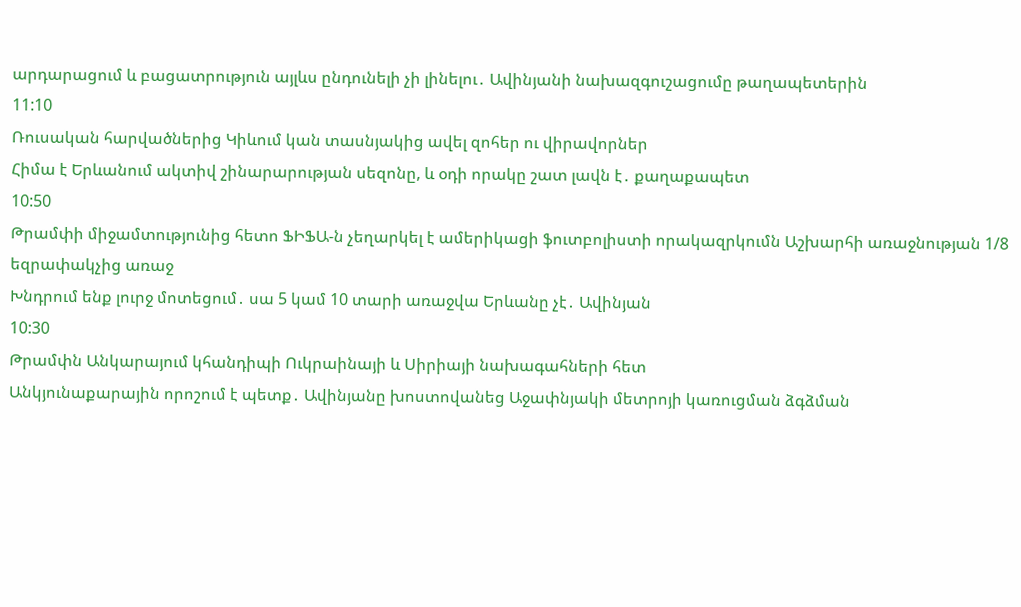արդարացում և բացատրություն այլևս ընդունելի չի լինելու․ Ավինյանի նախազգուշացումը թաղապետերին
11:10
Ռուսական հարվածներից Կիևում կան տասնյակից ավել զոհեր ու վիրավորներ
Հիմա է Երևանում ակտիվ շինարարության սեզոնը, և օդի որակը շատ լավն է․ քաղաքապետ
10:50
Թրամփի միջամտությունից հետո ՖԻՖԱ-ն չեղարկել է ամերիկացի ֆուտբոլիստի որակազրկումն Աշխարհի առաջնության 1/8 եզրափակչից առաջ
Խնդրում ենք լուրջ մոտեցում․ սա 5 կամ 10 տարի առաջվա Երևանը չէ․ Ավինյան
10:30
Թրամփն Անկարայում կհանդիպի Ուկրաինայի և Սիրիայի նախագահների հետ
Անկյունաքարային որոշում է պետք․ Ավինյանը խոստովանեց Աջափնյակի մետրոյի կառուցման ձգձման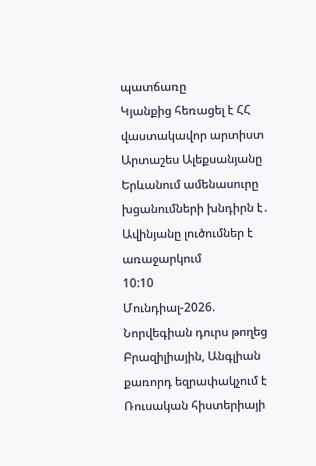պատճառը
Կյանքից հեռացել է ՀՀ վաստակավոր արտիստ Արտաշես Ալեքսանյանը
Երևանում ամենասուրը խցանումների խնդիրն է․ Ավինյանը լուծումներ է առաջարկում
10:10
Մունդիալ-2026. Նորվեգիան դուրս թողեց Բրազիլիային, Անգլիան քառորդ եզրափակչում է
Ռուսական հիստերիայի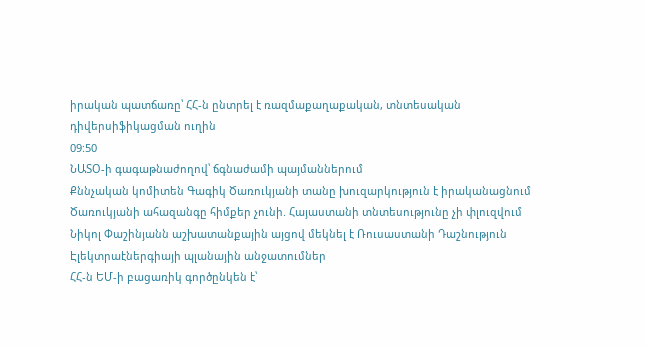իրական պատճառը՝ ՀՀ-ն ընտրել է ռազմաքաղաքական, տնտեսական դիվերսիֆիկացման ուղին
09:50
ՆԱՏՕ-ի գագաթնաժողով՝ ճգնաժամի պայմաններում
Քննչական կոմիտեն Գագիկ Ծառուկյանի տանը խուզարկություն է իրականացնում
Ծառուկյանի ահազանգը հիմքեր չունի. Հայաստանի տնտեսությունը չի փլուզվում
Նիկոլ Փաշինյանն աշխատանքային այցով մեկնել է Ռուսաստանի Դաշնություն
Էլեկտրաէներգիայի պլանային անջատումներ
ՀՀ-ն ԵՄ-ի բացառիկ գործընկեն է՝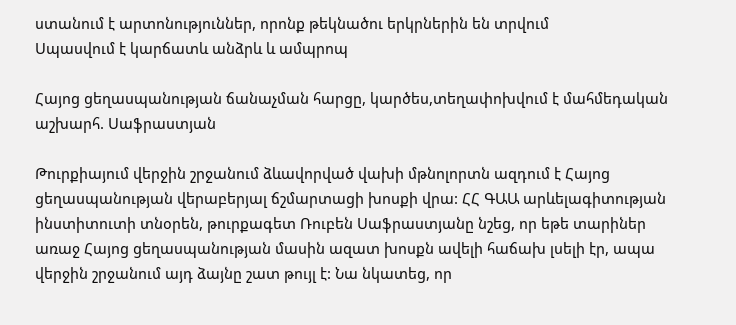ստանում է արտոնություններ, որոնք թեկնածու երկրներին են տրվում
Սպասվում է կարճատև անձրև և ամպրոպ

Հայոց ցեղասպանության ճանաչման հարցը, կարծես,տեղափոխվում է մահմեդական աշխարհ. Սաֆրաստյան

Թուրքիայում վերջին շրջանում ձևավորված վախի մթնոլորտն ազդում է Հայոց ցեղասպանության վերաբերյալ ճշմարտացի խոսքի վրա: ՀՀ ԳԱԱ արևելագիտության ինստիտուտի տնօրեն, թուրքագետ Ռուբեն Սաֆրաստյանը նշեց, որ եթե տարիներ առաջ Հայոց ցեղասպանության մասին ազատ խոսքն ավելի հաճախ լսելի էր, ապա վերջին շրջանում այդ ձայնը շատ թույլ է: Նա նկատեց, որ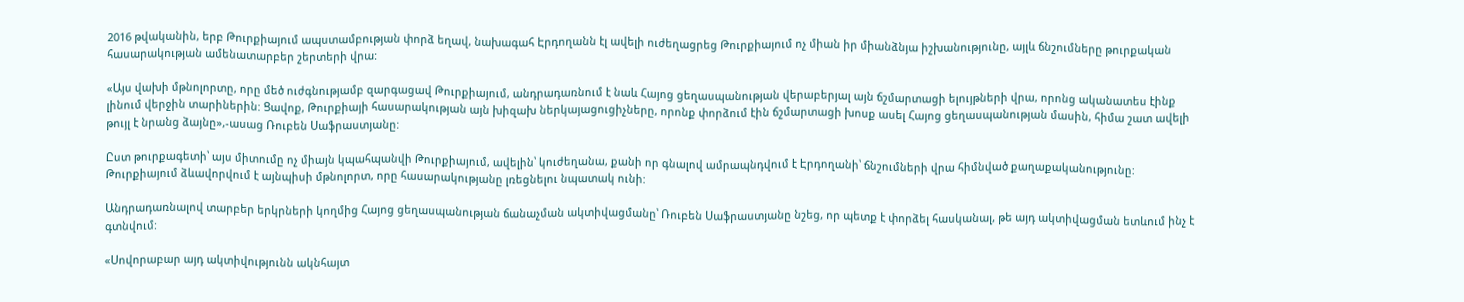2016 թվականին, երբ Թուրքիայում ապստամբության փորձ եղավ, նախագահ Էրդողանն էլ ավելի ուժեղացրեց Թուրքիայում ոչ միան իր միանձնյա իշխանությունը, այլև ճնշումները թուրքական հասարակության ամենատարբեր շերտերի վրա:

«Այս վախի մթնոլորտը, որը մեծ ուժգնությամբ զարգացավ Թուրքիայում, անդրադառնում է նաև Հայոց ցեղասպանության վերաբերյալ այն ճշմարտացի ելույթների վրա, որոնց ականատես էինք լինում վերջին տարիներին: Ցավոք, Թուրքիայի հասարակության այն խիզախ ներկայացուցիչները, որոնք փորձում էին ճշմարտացի խոսք ասել Հայոց ցեղասպանության մասին, հիմա շատ ավելի թույլ է նրանց ձայնը»,-ասաց Ռուբեն Սաֆրաստյանը:

Ըստ թուրքագետի՝ այս միտումը ոչ միայն կպահպանվի Թուրքիայում, ավելին՝ կուժեղանա, քանի որ գնալով ամրապնդվում է Էրդողանի՝ ճնշումների վրա հիմնված քաղաքականությունը: Թուրքիայում ձևավորվում է այնպիսի մթնոլորտ, որը հասարակությանը լռեցնելու նպատակ ունի:

Անդրադառնալով տարբեր երկրների կողմից Հայոց ցեղասպանության ճանաչման ակտիվացմանը՝ Ռուբեն Սաֆրաստյանը նշեց, որ պետք է փորձել հասկանալ, թե այդ ակտիվացման ետևում ինչ է գտնվում:

«Սովորաբար այդ ակտիվությունն ակնհայտ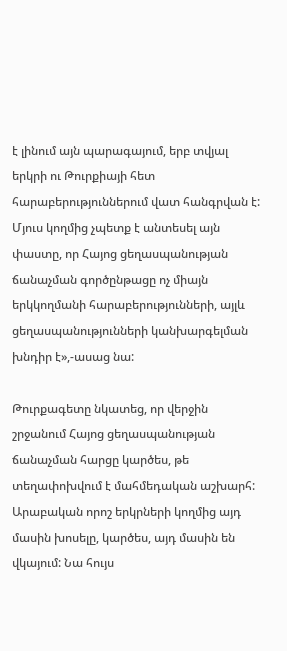է լինում այն պարագայում, երբ տվյալ երկրի ու Թուրքիայի հետ հարաբերություններում վատ հանգրվան է: Մյուս կողմից չպետք է անտեսել այն փաստը, որ Հայոց ցեղասպանության ճանաչման գործընթացը ոչ միայն երկկողմանի հարաբերությունների, այլև ցեղասպանությունների կանխարգելման խնդիր է»,-ասաց նա:

Թուրքագետը նկատեց, որ վերջին շրջանում Հայոց ցեղասպանության ճանաչման հարցը կարծես, թե տեղափոխվում է մահմեդական աշխարհ: Արաբական որոշ երկրների կողմից այդ մասին խոսելը, կարծես, այդ մասին են վկայում: Նա հույս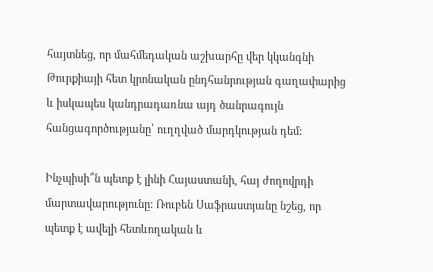հայտնեց, որ մահմեդական աշխարհը վեր կկանգնի Թուրքիայի հետ կրոնական ընդհանրության գաղափարից և իսկապես կանդրադառնա այդ ծանրագույն հանցագործությանը՝ ուղղված մարդկության դեմ:

Ինչպիսի՞ն պետք է լինի Հայաստանի, հայ ժողովրդի մարտավարությունը: Ռուբեն Սաֆրաստյանը նշեց, որ պետք է ավելի հետևողական և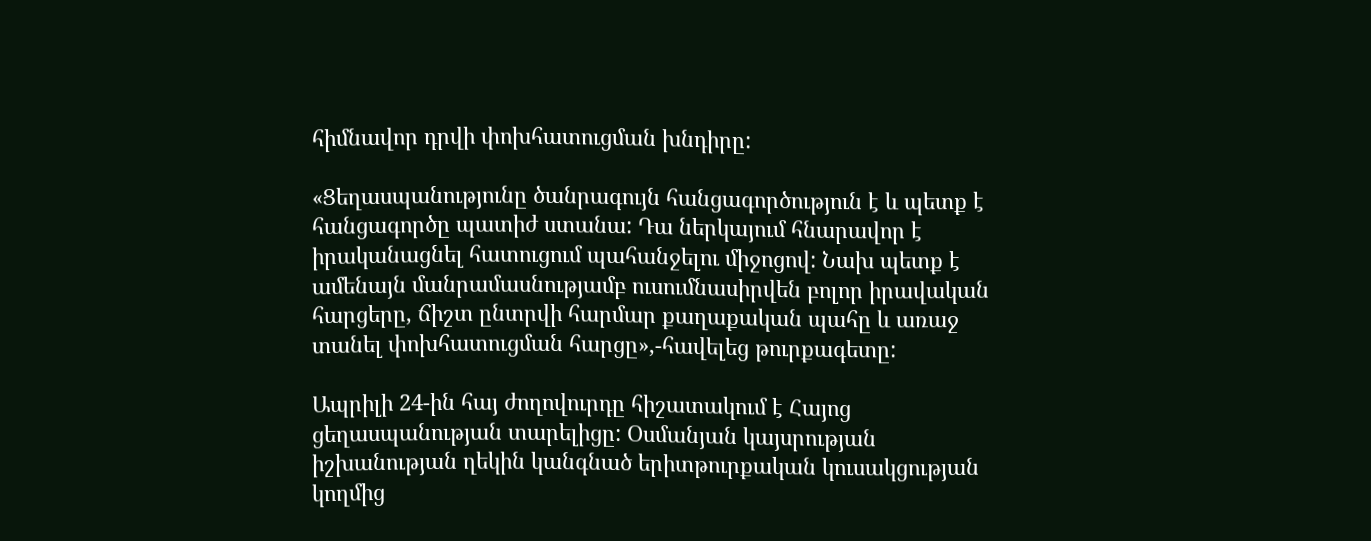հիմնավոր դրվի փոխհատուցման խնդիրը:

«Ցեղասպանությունը ծանրագույն հանցագործություն է և պետք է հանցագործը պատիժ ստանա: Դա ներկայում հնարավոր է իրականացնել հատուցում պահանջելու միջոցով: Նախ պետք է ամենայն մանրամասնությամբ ուսումնասիրվեն բոլոր իրավական հարցերը, ճիշտ ընտրվի հարմար քաղաքական պահը և առաջ տանել փոխհատուցման հարցը»,-հավելեց թուրքագետը:

Ապրիլի 24-ին հայ ժողովուրդը հիշատակում է Հայոց ցեղասպանության տարելիցը: Օսմանյան կայսրության իշխանության ղեկին կանգնած երիտթուրքական կուսակցության կողմից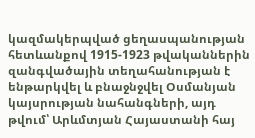կազմակերպված ցեղասպանության հետևանքով 1915-1923 թվականներին զանգվածային տեղահանության է ենթարկվել և բնաջնջվել Օսմանյան կայսրության նահանգների, այդ թվում՝ Արևմտյան Հայաստանի հայ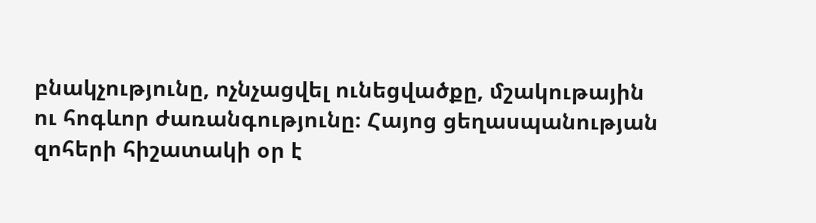բնակչությունը, ոչնչացվել ունեցվածքը, մշակութային ու հոգևոր ժառանգությունը։ Հայոց ցեղասպանության զոհերի հիշատակի օր է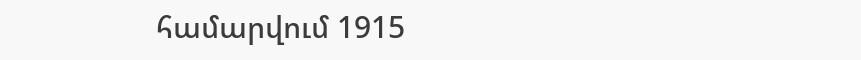համարվում 1915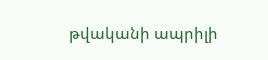թվականի ապրիլի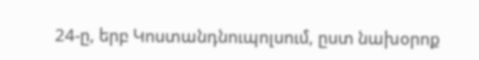24-ը, երբ Կոստանդնուպոլսում, ըստ նախօրոք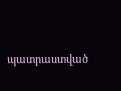պատրաստված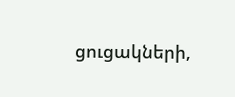ցուցակների,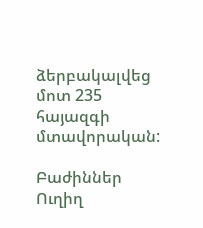ձերբակալվեց մոտ 235 հայազգի մտավորական:

Բաժիններ
Ուղիղ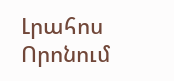Լրահոս
Որոնում